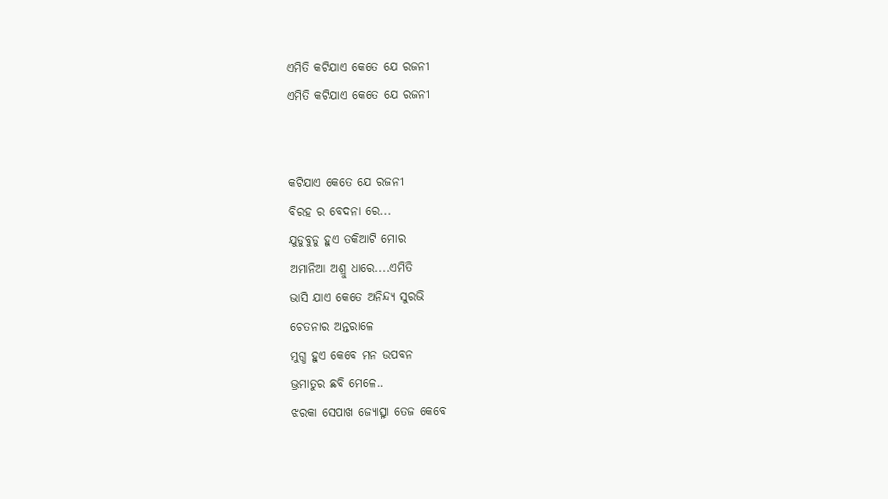ଏମିତି କଟିଯାଏ କେତେ ଯେ ରଜନୀ
ଏମିତି କଟିଯାଏ କେତେ ଯେ ରଜନୀ


କଟିଯାଏ କେତେ ଯେ ରଜନୀ
ବିରହ ର ବେଦନା ରେ...
ଯୁଡୁବୁଡୁ ହୁଏ ତକିଆଟି ମୋର
ଅମାନିଆ ଅଶ୍ରୁ ଧାରେ....ଏମିତି
ଭାସି ଯାଏ କେତେ ଅନିନ୍ଦ୍ୟ ସୁରଭି
ଚେତନାର ଅନ୍ତରାଳେ
ମୁଗ୍ଧ ହୁଏ କେବେ ମନ ଉପବନ
ଭ୍ରମାତୁର ଛବି ମେଳେ..
ଝରକା ସେପାଖ ଜ୍ୟୋତ୍ସ୍ନା ତେଜ କେବେ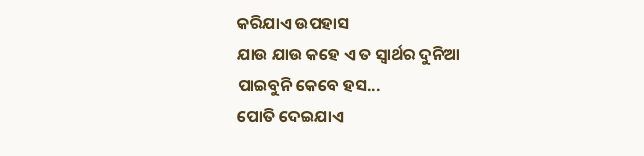କରିଯାଏ ଉପହାସ
ଯାଉ ଯାଉ କହେ ଏ ତ ସ୍ବାର୍ଥର ଦୁନିଆ
ପାଇବୁନି କେବେ ହସ...
ପୋତି ଦେଇଯାଏ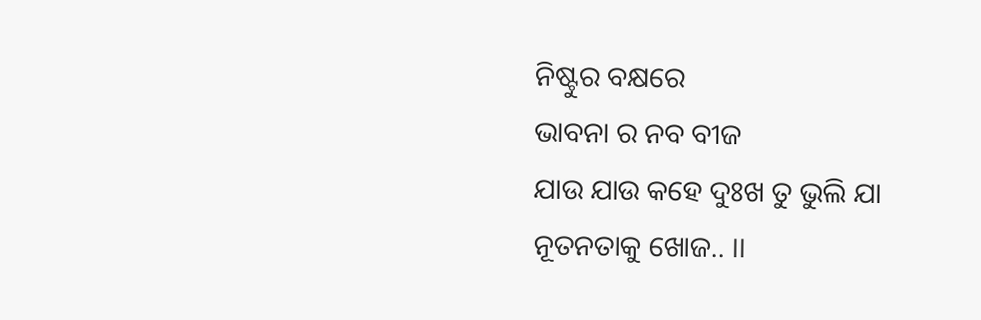ନିଷ୍ଟୁର ବକ୍ଷରେ
ଭାବନା ର ନବ ବୀଜ
ଯାଉ ଯାଉ କହେ ଦୁଃଖ ତୁ ଭୁଲି ଯା
ନୂତନତାକୁ ଖୋଜ.. ।।